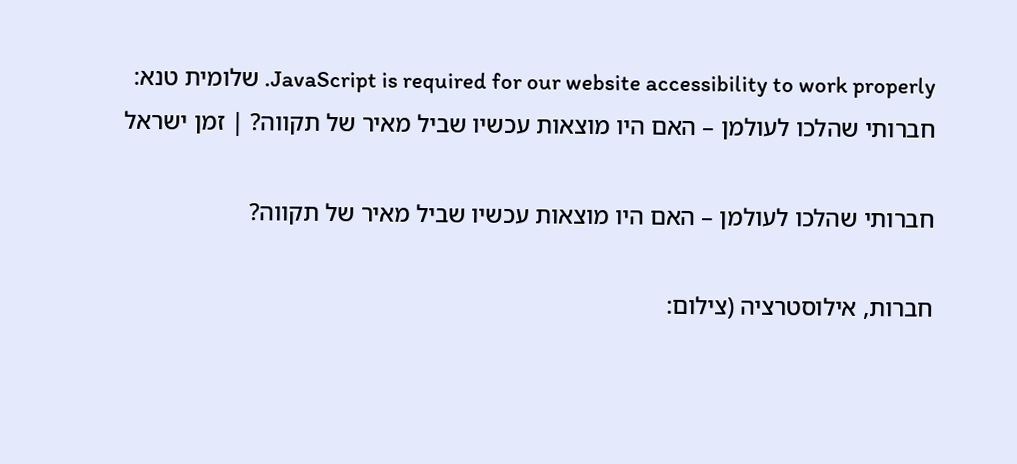JavaScript is required for our website accessibility to work properly. שלומית טנא: חברותי שהלכו לעולמן – האם היו מוצאות עכשיו שביל מאיר של תקווה? | זמן ישראל

חברותי שהלכו לעולמן – האם היו מוצאות עכשיו שביל מאיר של תקווה?

חברות, אילוסטרציה (צילום: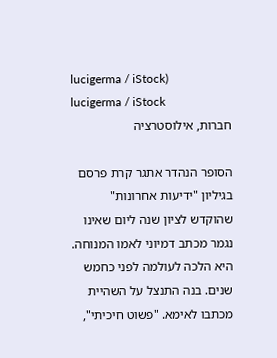lucigerma / iStock)
lucigerma / iStock
חברות, אילוסטרציה

הסופר הנהדר אתגר קרת פרסם בגיליון "ידיעות אחרונות" שהוקדש לציון שנה ליום שאינו נגמר מכתב דמיוני לאמו המנוחה. היא הלכה לעולמה לפני כחמש שנים. בנה התנצל על השהיית מכתבו לאימא. "פשוט חיכיתי",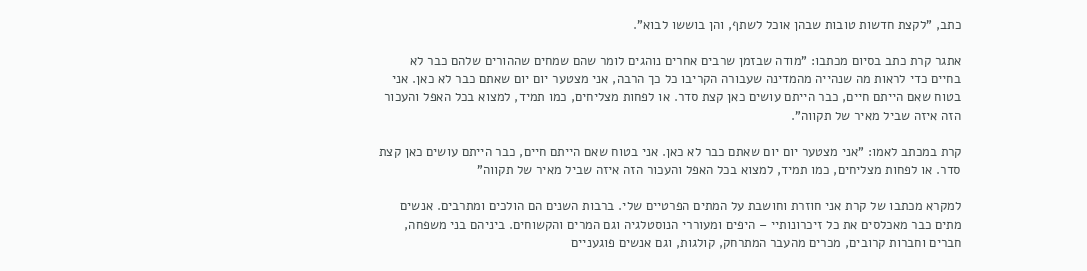כתב, "לקצת חדשות טובות שבהן אוכל לשתף, והן בוששו לבוא".

אתגר קרת כתב בסיום מכתבו: "מודה שבזמן שרבים אחרים נוהגים לומר שהם שמחים שההורים שלהם כבר לא בחיים כדי לראות מה שנהייה מהמדינה שעבורה הקריבו כל כך הרבה, אני מצטער יום יום שאתם כבר לא כאן. אני בטוח שאם הייתם חיים, כבר הייתם עושים כאן קצת סדר. או לפחות מצליחים, כמו תמיד, למצוא בכל האפל והעכור הזה איזה שביל מאיר של תקווה".

קרת במכתב לאמו: "אני מצטער יום יום שאתם כבר לא כאן. אני בטוח שאם הייתם חיים, כבר הייתם עושים כאן קצת סדר. או לפחות מצליחים, כמו תמיד, למצוא בכל האפל והעכור הזה איזה שביל מאיר של תקווה"

למקרא מכתבו של קרת אני חוזרת וחושבת על המתים הפרטיים שלי. ברבות השנים הם הולכים ומתרבים. אנשים מתים כבר מאכלסים את כל זיכרונותיי – היפים ומעוררי הנוסטלגיה וגם המרים והקשוחים. ביניהם בני משפחה, חברים וחברות קרובים, מכרים מהעבר המתרחק, קולגות, וגם אנשים פוגעניים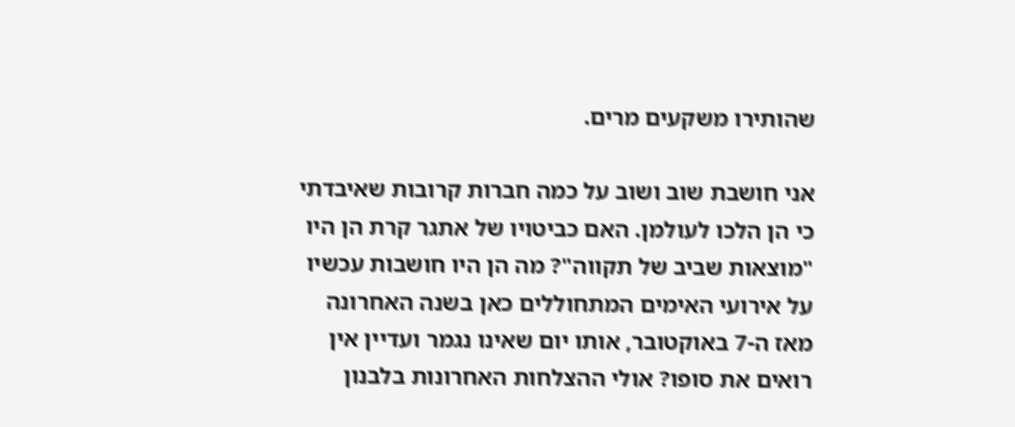שהותירו משקעים מרים.

אני חושבת שוב ושוב על כמה חברות קרובות שאיבדתי כי הן הלכו לעולמן. האם כביטויו של אתגר קרת הן היו "מוצאות שביב של תקווה"? מה הן היו חושבות עכשיו על אירועי האימים המתחוללים כאן בשנה האחרונה מאז ה-7 באוקטובר, אותו יום שאינו נגמר ועדיין אין רואים את סופו? אולי ההצלחות האחרונות בלבנון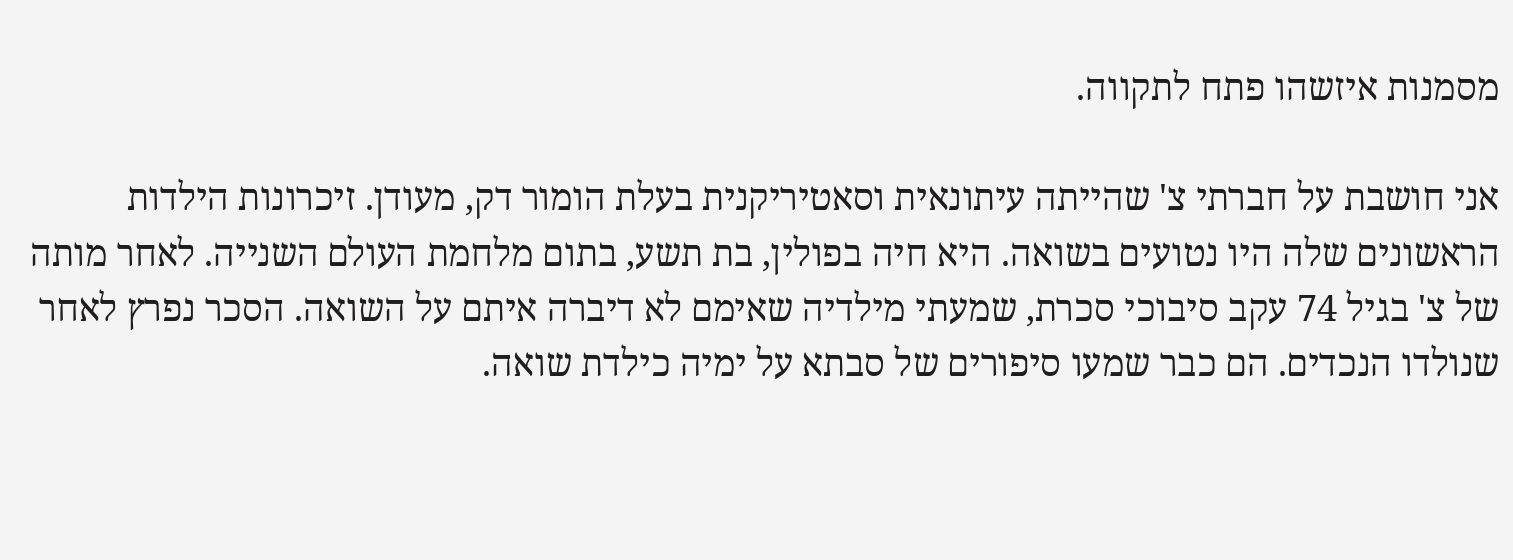מסמנות איזשהו פתח לתקווה.

אני חושבת על חברתי צ' שהייתה עיתונאית וסאטיריקנית בעלת הומור דק, מעודן. זיכרונות הילדות הראשונים שלה היו נטועים בשואה. היא חיה בפולין, בת תשע, בתום מלחמת העולם השנייה. לאחר מותה של צ' בגיל 74 עקב סיבוכי סכרת, שמעתי מילדיה שאימם לא דיברה איתם על השואה. הסכר נפרץ לאחר שנולדו הנכדים. הם כבר שמעו סיפורים של סבתא על ימיה כילדת שואה.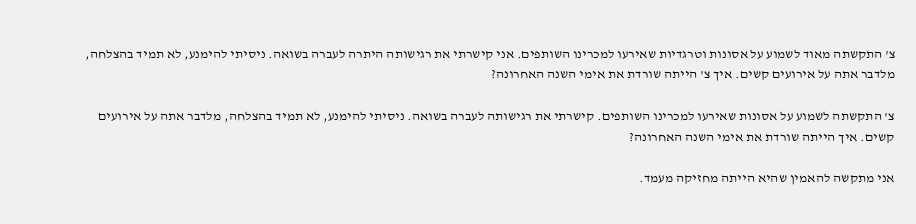צ' התקשתה מאוד לשמוע על אסונות וטרגדיות שאירעו למכרינו השותפים. אני קישרתי את רגישותה היתרה לעברה בשואה. ניסיתי להימנע, לא תמיד בהצלחה, מלדבר אתה על אירועים קשים. איך צ' הייתה שורדת את אימי השנה האחרונה?

צ' התקשתה לשמוע על אסונות שאירעו למכרינו השותפים. קישרתי את רגישותה לעברה בשואה. ניסיתי להימנע, לא תמיד בהצלחה, מלדבר אתה על אירועים קשים. איך הייתה שורדת את אימי השנה האחרונה?

אני מתקשה להאמין שהיא הייתה מחזיקה מעמד.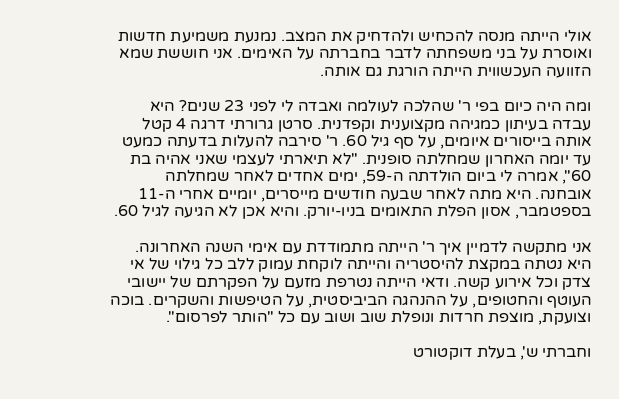אולי הייתה מנסה להכחיש ולהדחיק את המצב. נמנעת משמיעת חדשות ואוסרת על בני משפחתה לדבר בחברתה על האימים. אני חוששת שמא הזוועה העכשווית הייתה הורגת גם אותה.

ומה היה כיום בפי ר' שהלכה לעולמה ואבדה לי לפני 23 שנים? היא עבדה בעיתון כמגיהה מקצוענית וקפדנית. סרטן גרורתי דרגה 4 קטל אותה בייסורים איומים, על סף גיל 60. ר' סירבה להעלות בדעתה כמעט עד יומה האחרון שמחלתה סופנית. "לא תיארתי לעצמי שאני אהיה בת 60", אמרה לי ביום הולדתה ה-59, ימים אחדים לאחר שמחלתה אובחנה. היא מתה לאחר שבעה חודשים מייסרים, יומיים אחרי ה-11 בספטמבר, אסון הפלת התאומים בניו-יורק. והיא אכן לא הגיעה לגיל 60.

אני מתקשה לדמיין איך ר' הייתה מתמודדת עם אימי השנה האחרונה. היא נטתה במקצת להיסטריה והייתה לוקחת עמוק ללב כל גילוי של אי צדק וכל אירוע קשה. ודאי הייתה נטרפת מזעם על הפקרתם של יישובי העוטף והחטופים, על ההנהגה הביביסטית, על הטיפשות והשקרים. בוכה וצועקת, מוצפת חרדות ונופלת שוב ושוב עם כל "הותר לפרסום".

וחברתי ש', בעלת דוקטורט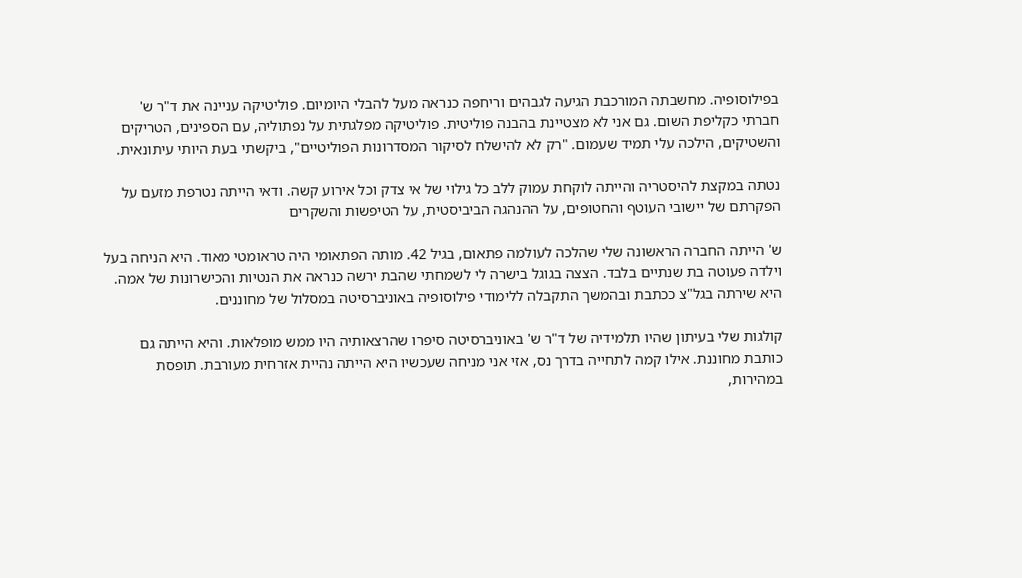בפילוסופיה. מחשבתה המורכבת הגיעה לגבהים וריחפה כנראה מעל להבלי היומיום. פוליטיקה עניינה את ד"ר ש' חברתי כקליפת השום. גם אני לא מצטיינת בהבנה פוליטית. פוליטיקה מפלגתית על נפתוליה, עם הספינים, הטריקים והשטיקים, הילכה עלי תמיד שעמום. "רק לא להישלח לסיקור המסדרונות הפוליטיים", ביקשתי בעת היותי עיתונאית.

נטתה במקצת להיסטריה והייתה לוקחת עמוק ללב כל גילוי של אי צדק וכל אירוע קשה. ודאי הייתה נטרפת מזעם על הפקרתם של יישובי העוטף והחטופים, על ההנהגה הביביסטית, על הטיפשות והשקרים

ש' הייתה החברה הראשונה שלי שהלכה לעולמה פתאום, בגיל 42. מותה הפתאומי היה טראומטי מאוד. היא הניחה בעל וילדה פעוטה בת שנתיים בלבד. הצצה בגוגל בישרה לי לשמחתי שהבת ירשה כנראה את הנטיות והכישרונות של אמה. היא שירתה בגל"צ ככתבת ובהמשך התקבלה ללימודי פילוסופיה באוניברסיטה במסלול של מחוננים.

קולגות שלי בעיתון שהיו תלמידיה של ד"ר ש' באוניברסיטה סיפרו שהרצאותיה היו ממש מופלאות. והיא הייתה גם כותבת מחוננת. אילו קמה לתחייה בדרך נס, אזי אני מניחה שעכשיו היא הייתה נהיית אזרחית מעורבת. תופסת במהירות,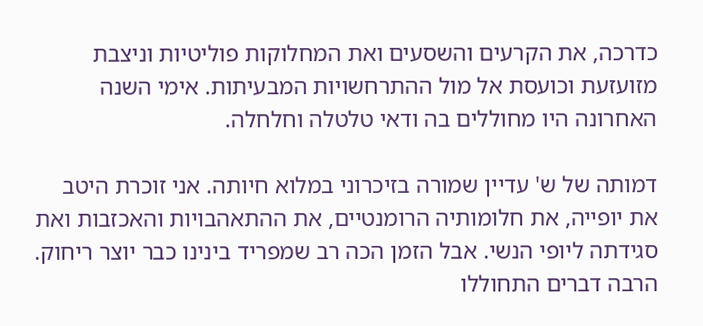כדרכה, את הקרעים והשסעים ואת המחלוקות פוליטיות וניצבת מזועזעת וכועסת אל מול ההתרחשויות המבעיתות. אימי השנה האחרונה היו מחוללים בה ודאי טלטלה וחלחלה.

דמותה של ש' עדיין שמורה בזיכרוני במלוא חיותה. אני זוכרת היטב את יופייה, את חלומותיה הרומנטיים, את ההתאהבויות והאכזבות ואת סגידתה ליופי הנשי. אבל הזמן הכה רב שמפריד בינינו כבר יוצר ריחוק. הרבה דברים התחוללו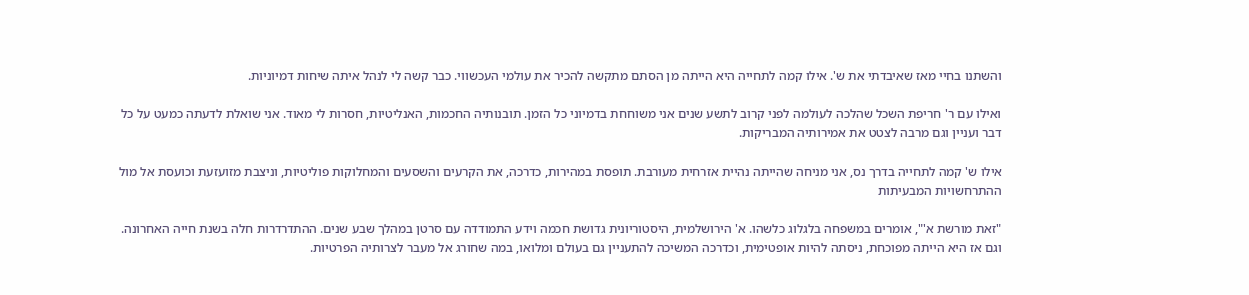והשתנו בחיי מאז שאיבדתי את ש'. אילו קמה לתחייה היא הייתה מן הסתם מתקשה להכיר את עולמי העכשווי. כבר קשה לי לנהל איתה שיחות דמיוניות.

ואילו עם ר' חריפת השכל שהלכה לעולמה לפני קרוב לתשע שנים אני משוחחת בדמיוני כל הזמן. תובנותיה החכמות, האנליטיות, חסרות לי מאוד. אני שואלת לדעתה כמעט על כל דבר ועניין וגם מרבה לצטט את אמירותיה המבריקות.

אילו ש' קמה לתחייה בדרך נס, אני מניחה שהייתה נהיית אזרחית מעורבת. תופסת במהירות, כדרכה, את הקרעים והשסעים והמחלוקות פוליטיות, וניצבת מזועזעת וכועסת אל מול ההתרחשויות המבעיתות

"זאת מורשת א'", אומרים במשפחה בלגלוג כלשהו. א' הירושלמית, היסטוריונית גדושת חכמה וידע התמודדה עם סרטן במהלך שבע שנים. ההתדרדרות חלה בשנת חייה האחרונה. וגם אז היא הייתה מפוכחת, ניסתה להיות אופטימית, וכדרכה המשיכה להתעניין גם בעולם ומלואו, במה שחורג אל מעבר לצרותיה הפרטיות.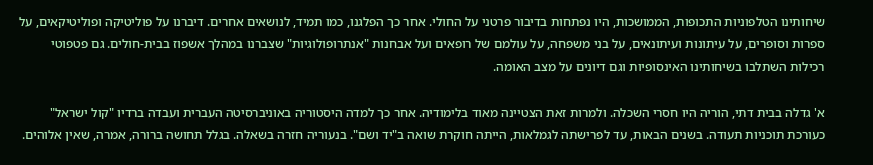שיחותינו הטלפוניות התכופות, הממושכות, היו נפתחות בדיבור פרטני על החולי. אחר כך הפלגנו, כמו תמיד, לנושאים אחרים. דיברנו על פוליטיקה ופוליטיקאים, על ספרות וסופרים, על עיתונות ועיתונאים, על בני משפחה, על עולמם של רופאים ועל אבחנות "אנתרופולוגיות" שצברנו במהלך אשפוז בבית-חולים. גם פטפוטי רכילות השתלבו בשיחותינו האינסופיות וגם דיונים על מצב האומה.

א' גדלה בבית דתי, הוריה היו חסרי השכלה. ולמרות זאת הצטיינה מאוד בלימודיה. אחר כך למדה היסטוריה באוניברסיטה העברית ועבדה ברדיו "קול ישראל" כעורכת תוכניות תעודה. בשנים הבאות, עד לפרישתה לגמלאות, הייתה חוקרת שואה ב"יד ושם". בנעוריה חזרה בשאלה. בגלל תחושה ברורה, אמרה, שאין אלוהים.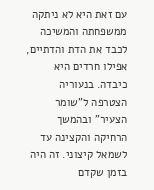עם זאת היא לא ניתקה ממשפחתה והמשיכה לכבד את הדת והדתיים, אפילו חרדים היא כיבדה. בנעוריה הצטרפה ל"שומר הצעיר" ובהמשך הרחיקה והקצינה עד לשמאל קיצוני. זה היה בזמן שקדם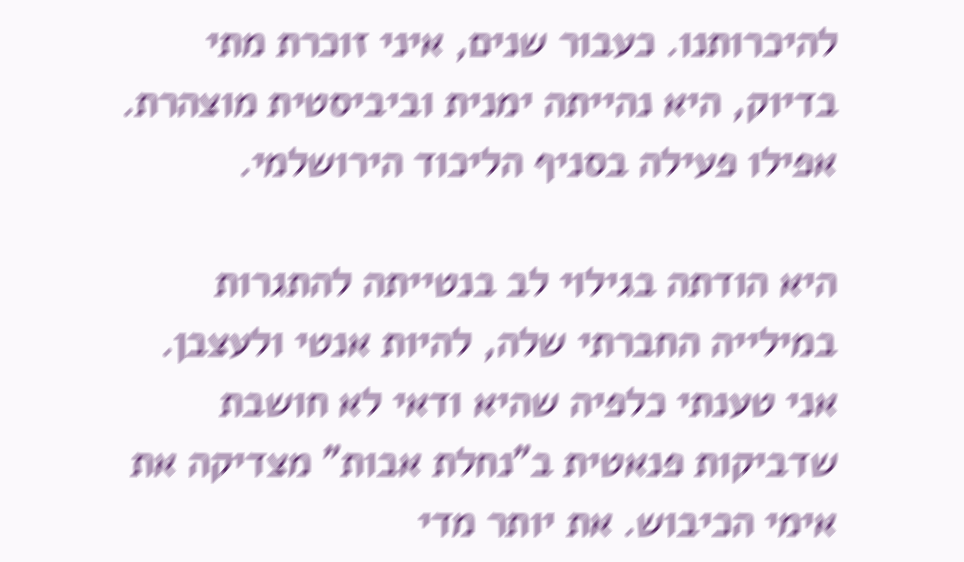להיכרותנו. כעבור שנים, איני זוכרת מתי בדיוק, היא נהייתה ימנית וביביסטית מוצהרת. אפילו פעילה בסניף הליכוד הירושלמי.

היא הודתה בגילוי לב בנטייתה להתגרות במילייה החברתי שלה, להיות אנטי ולעצבן. אני טענתי כלפיה שהיא ודאי לא חושבת שדביקות פנאטית ב"נחלת אבות" מצדיקה את אימי הכיבוש. את יותר מדי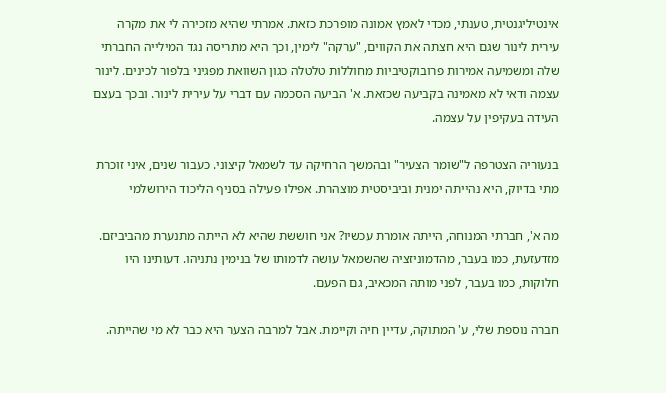אינטיליגנטית, טענתי, מכדי לאמץ אמונה מופרכת כזאת. אמרתי שהיא מזכירה לי את מקרה עירית לינור שגם היא חצתה את הקווים, "ערקה" לימין, וכך היא מתריסה נגד המילייה החברתי שלה ומשמיעה אמירות פרובוקטיביות מחוללות טלטלה כגון השוואת מפגיני בלפור לכינים. לינור עצמה ודאי לא מאמינה בקביעה שכזאת. א' הביעה הסכמה עם דברי על עירית לינור. ובכך בעצם העידה בעקיפין על עצמה.

בנעוריה הצטרפה ל"שומר הצעיר" ובהמשך הרחיקה עד לשמאל קיצוני. כעבור שנים, איני זוכרת מתי בדיוק, היא נהייתה ימנית וביביסטית מוצהרת. אפילו פעילה בסניף הליכוד הירושלמי

מה א', חברתי המנוחה, הייתה אומרת עכשיו? אני חוששת שהיא לא הייתה מתנערת מהביביזם. מזדעזעת, כמו בעבר, מהדמוניזציה שהשמאל עושה לדמותו של בנימין נתניהו. דעותינו היו חלוקות, כמו בעבר, לפני מותה המכאיב, גם הפעם.

חברה נוספת שלי, ע' המתוקה, עדיין חיה וקיימת. אבל למרבה הצער היא כבר לא מי שהייתה.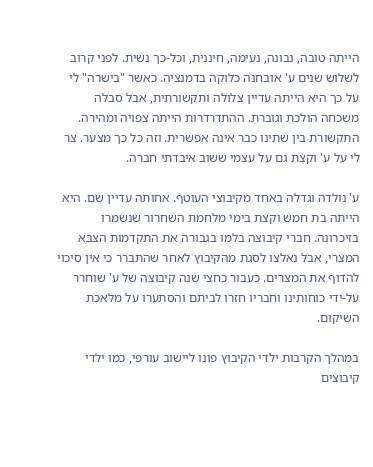הייתה טובה, נבונה, נעימה, חיננית, וכל-כך נשית. לפני קרוב לשלוש שנים ע' אובחנה כלוקה בדמנציה. כאשר "בישרה" לי על כך היא הייתה עדיין צלולה ותקשורתית, אבל סבלה משכחה הולכת וגוברת. ההתדרדרות הייתה צפויה ומהירה. התקשורת בין שתינו כבר אינה אפשרית. וזה כל כך מצער. צר לי על ע' וקצת גם על עצמי ששוב איבדתי חברה.

ע' נולדה וגדלה באחד מקיבוצי העוטף. אחותה עדיין שם. היא הייתה בת חמש וקצת בימי מלחמת השחרור שנשמרו בזיכרונה. חברי קיבוצה בלמו בגבורה את התקדמות הצבא המצרי, אבל נאלצו לסגת מהקיבוץ לאחר שהתברר כי אין סיכוי להדוף את המצרים. כעבור כחצי שנה קיבוצה של ע' שוחרר על-ידי כוחותינו וחבריו חזרו לביתם והסתערו על מלאכת השיקום.

במהלך הקרבות ילדי הקיבוץ פונו ליישוב עורפי, כמו ילדי קיבוצים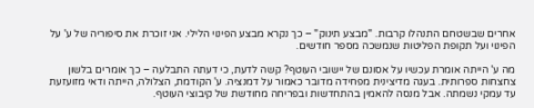אחרים שבשטחם התנהלו קרבות. "מבצע תינוק" – כך נקרא מבצע הפינוי הלילי. אני זוכרת את סיפוריה של ע' על הפינוי ועל תקופת הפליטות שנמשכה מספר חודשים.

מה ע' הייתה אומרת עכשיו על אסונם של יישובי העוטף? קשה לדעת, כי דעתה התבלעה – כך אומרים בלשון צחצחות ספרותית. בעגה מדיצינית מפחידה מדובר כאמור על דמנציה. ע' הקודמת, הצלולה, הייתה ודאי מזועזעת עד עמקי נשמתה. אבל מנסה להאמין בהתחדשות ובפריחה מחודשת של קיבוצי העוטף.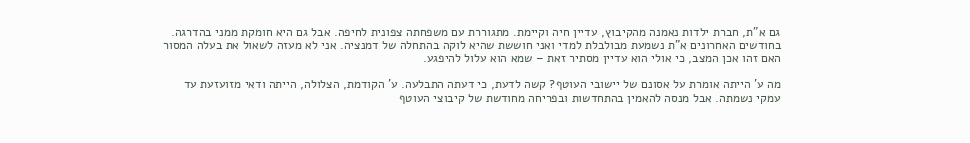גם א"ת, חברת ילדות נאמנה מהקיבוץ, עדיין חיה וקיימת. מתגוררת עם משפחתה צפונית לחיפה. אבל גם היא חומקת ממני בהדרגה. בחודשים האחרונים א"ת נשמעת מבולבלת למדי ואני חוששת שהיא לוקה בהתחלה של דמנציה. אני לא מעזה לשאול את בעלה המסור האם זהו אכן המצב, כי אולי הוא עדיין מסתיר זאת – שמא הוא עלול להיפגע.

מה ע' הייתה אומרת על אסונם של יישובי העוטף? קשה לדעת, כי דעתה התבלעה. ע' הקודמת, הצלולה, הייתה ודאי מזועזעת עד עמקי נשמתה. אבל מנסה להאמין בהתחדשות ובפריחה מחודשת של קיבוצי העוטף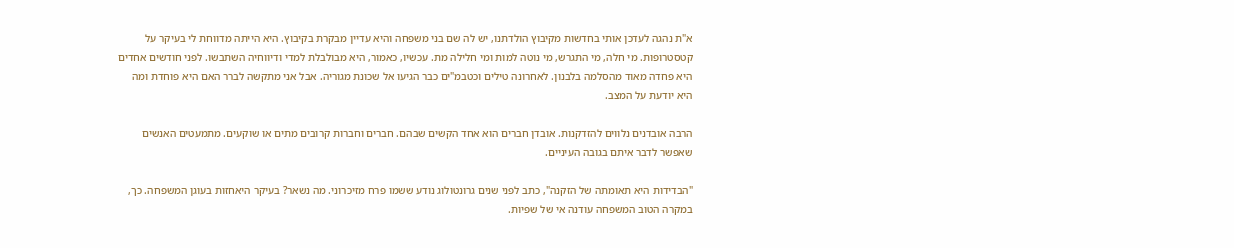א"ת נהגה לעדכן אותי בחדשות מקיבוץ הולדתנו, יש לה שם בני משפחה והיא עדיין מבקרת בקיבוץ. היא הייתה מדווחת לי בעיקר על קטסטרופות. מי חלה, מי התגרש, מי נוטה למות ומי חלילה מת. עכשיו, כאמור, היא מבולבלת למדי ודיווחיה השתבשו. לפני חודשים אחדים היא פחדה מאוד מהסלמה בלבנון. לאחרונה טילים וכטבמ"ים כבר הגיעו אל שכונת מגוריה. אבל אני מתקשה לברר האם היא פוחדת ומה היא יודעת על המצב.

הרבה אובדנים נלווים להזדקנות. אובדן חברים הוא אחד הקשים שבהם. חברים וחברות קרובים מתים או שוקעים. מתמעטים האנשים שאפשר לדבר איתם בגובה העיניים.

"הבדידות היא תאומתה של הזקנה", כתב לפני שנים גרונטולוג נודע ששמו פרח מזיכרוני. מה נשאר? בעיקר היאחזות בעוגן המשפחה. כך, במקרה הטוב המשפחה עודנה אי של שפיות.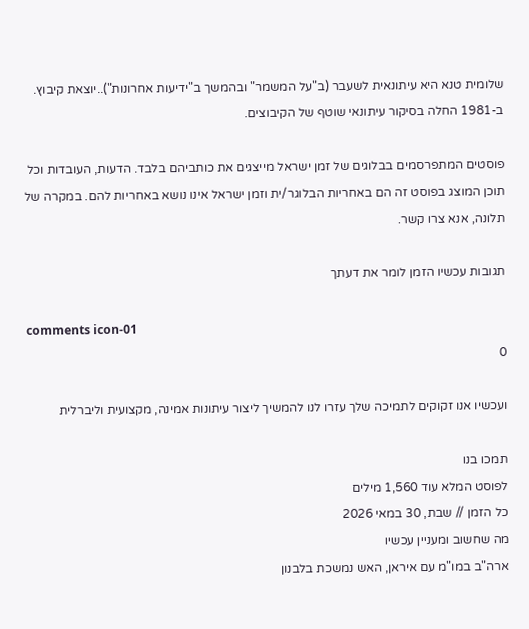שלומית טנא היא עיתונאית לשעבר (ב"על המשמר" ובהמשך ב"ידיעות אחרונות")..יוצאת קיבוץ. ב-1981 החלה בסיקור עיתונאי שוטף של הקיבוצים.

פוסטים המתפרסמים בבלוגים של זמן ישראל מייצגים את כותביהם בלבד. הדעות, העובדות וכל תוכן המוצג בפוסט זה הם באחריות הבלוגר/ית וזמן ישראל אינו נושא באחריות להם. במקרה של תלונה, אנא צרו קשר.

תגובות עכשיו הזמן לומר את דעתך

comments icon-01
0

ועכשיו אנו זקוקים לתמיכה שלך עזרו לנו להמשיך ליצור עיתונות אמינה, מקצועית וליברלית

תמכו בנו
לפוסט המלא עוד 1,560 מילים
כל הזמן // שבת, 30 במאי 2026
מה שחשוב ומעניין עכשיו
ארה"ב במו"מ עם איראן, האש נמשכת בלבנון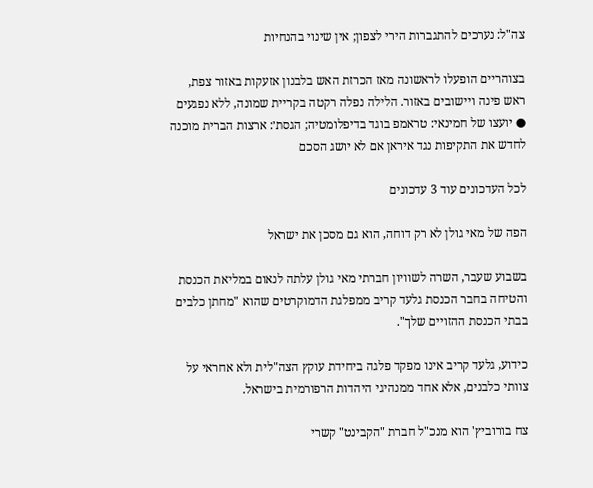צה"ל: נערכים להתגברות הירי לצפון; אין שינוי בהנחיות

בצוהריים הופעלו לראשונה מאז הכרזת האש בלבנון אזעקות באזור צפת, ראש פינה ויישובים באזור. הלילה נפלה רקטה בקריית שמונה, ללא נפגעים ● יועצו של חמינאי: טראמפ בוגד בדיפלומטיה; הגסת׳: ארצות הברית מוכנה לחדש את התקיפות נגד איראן אם לא יושג הסכם

לכל העדכונים עוד 3 עדכונים

הפה של מאי גולן לא רק דוחה, הוא גם מסכן את ישראל

בשבוע שעבר, השרה לשוויון חברתי מאי גולן עלתה לנאום במליאת הכנסת והטיחה בחבר הכנסת גלעד קריב ממפלגת הדמוקרטים שהוא "מחתן כלבים בבתי הכנסת ההזויים שלך".

כידוע, גלעד קריב אינו מפקד פלגה ביחידת עוקץ הצה"לית ולא אחראי על צוותי כלבנים, אלא אחד ממנהיגי היהדות הרפורמית בישראל.

צח בורוביץ' הוא מנכ"ל חברת "הקבינט" קשרי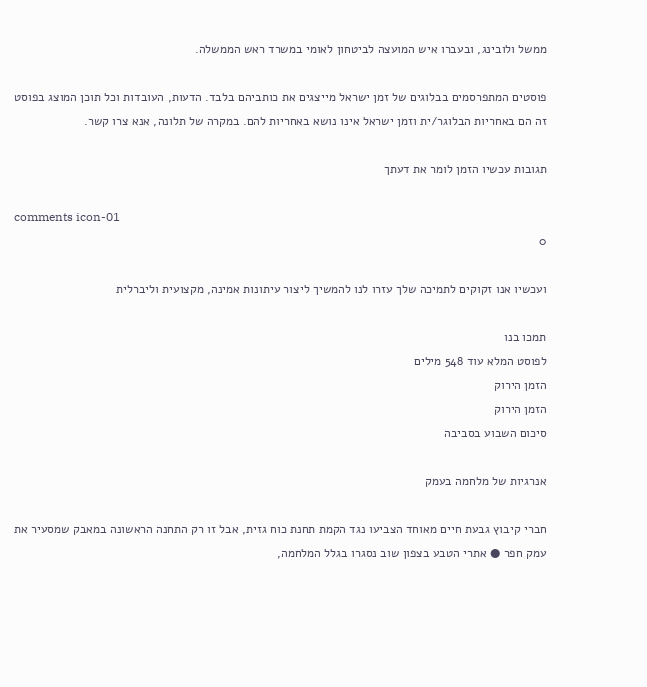ממשל ולובינג, ובעברו איש המועצה לביטחון לאומי במשרד ראש הממשלה.

פוסטים המתפרסמים בבלוגים של זמן ישראל מייצגים את כותביהם בלבד. הדעות, העובדות וכל תוכן המוצג בפוסט זה הם באחריות הבלוגר/ית וזמן ישראל אינו נושא באחריות להם. במקרה של תלונה, אנא צרו קשר.

תגובות עכשיו הזמן לומר את דעתך

comments icon-01
0

ועכשיו אנו זקוקים לתמיכה שלך עזרו לנו להמשיך ליצור עיתונות אמינה, מקצועית וליברלית

תמכו בנו
לפוסט המלא עוד 548 מילים
הזמן הירוק
הזמן הירוק
סיכום השבוע בסביבה

אנרגיות של מלחמה בעמק

חברי קיבוץ גבעת חיים מאוחד הצביעו נגד הקמת תחנת כוח גזית, אבל זו רק התחנה הראשונה במאבק שמסעיר את עמק חפר ● אתרי הטבע בצפון שוב נסגרו בגלל המלחמה,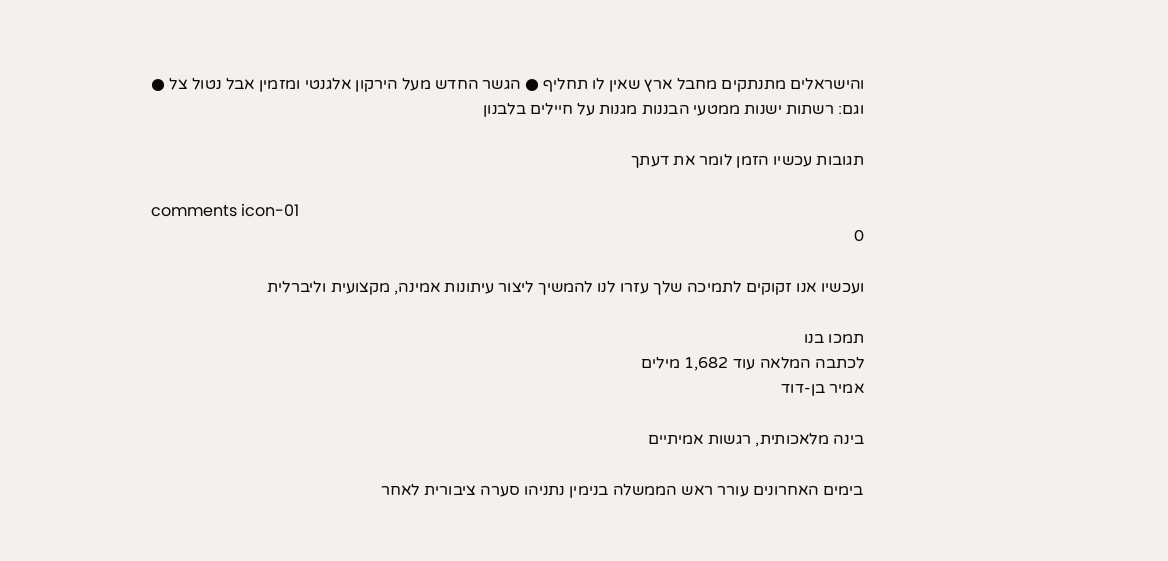והישראלים מתנתקים מחבל ארץ שאין לו תחליף ● הגשר החדש מעל הירקון אלגנטי ומזמין אבל נטול צל ● וגם: רשתות ישנות ממטעי הבננות מגנות על חיילים בלבנון

תגובות עכשיו הזמן לומר את דעתך

comments icon-01
0

ועכשיו אנו זקוקים לתמיכה שלך עזרו לנו להמשיך ליצור עיתונות אמינה, מקצועית וליברלית

תמכו בנו
לכתבה המלאה עוד 1,682 מילים
אמיר בן-דוד

בינה מלאכותית, רגשות אמיתיים

בימים האחרונים עורר ראש הממשלה בנימין נתניהו סערה ציבורית לאחר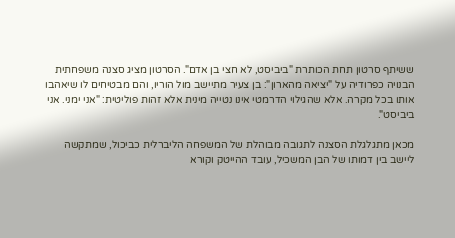ששיתף סרטון תחת הכותרת "ביביסט, לא חצי בן אדם". הסרטון מציג סצנה משפחתית הבנויה כפרודיה על "יציאה מהארון": בן צעיר מתיישב מול הוריו, והם מבטיחים לו שיאהבו אותו בכל מקרה. אלא שהגילוי הדרמטי אינו נטייה מינית אלא זהות פוליטית: "אני ימני. אני ביביסט".

מכאן מתגלגלת הסצנה לתגובה מבוהלת של המשפחה הליברלית כביכול, שמתקשה ליישב בין דמותו של הבן המשכיל, עובד ההייטק וקורא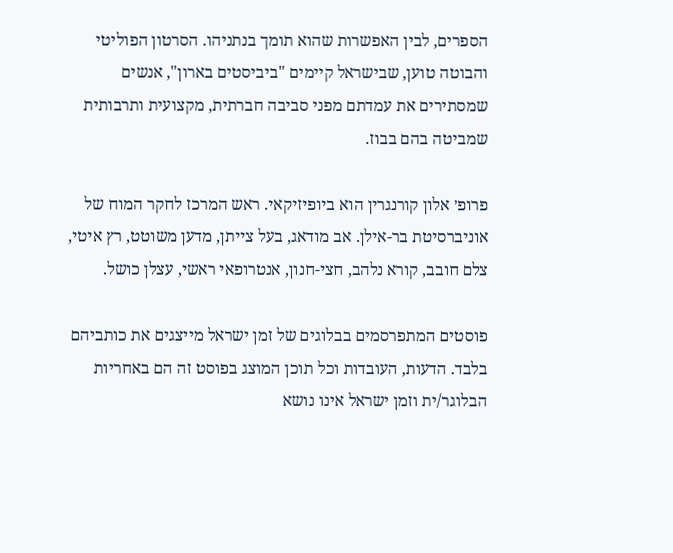הספרים, לבין האפשרות שהוא תומך בנתניהו. הסרטון הפוליטי והבוטה טוען, שבישראל קיימים "ביביסטים בארון", אנשים שמסתירים את עמדתם מפני סביבה חברתית, מקצועית ותרבותית שמביטה בהם בבוז.

פרופ׳ אלון קורנגרין הוא ביופיזיקאי. ראש המרכז לחקר המוח של אוניברסיטת בר-אילן. אב מודאג, בעל צייתן, מדען משוטט, רץ איטי, צלם חובב, קורא נלהב, חצי-חנון, אנטרופאי ראשי, עצלן כושל.

פוסטים המתפרסמים בבלוגים של זמן ישראל מייצגים את כותביהם בלבד. הדעות, העובדות וכל תוכן המוצג בפוסט זה הם באחריות הבלוגר/ית וזמן ישראל אינו נושא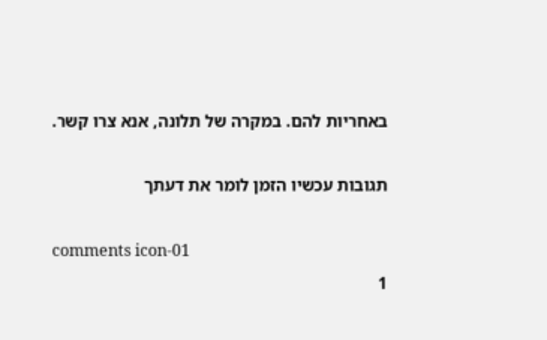באחריות להם. במקרה של תלונה, אנא צרו קשר.

תגובות עכשיו הזמן לומר את דעתך

comments icon-01
1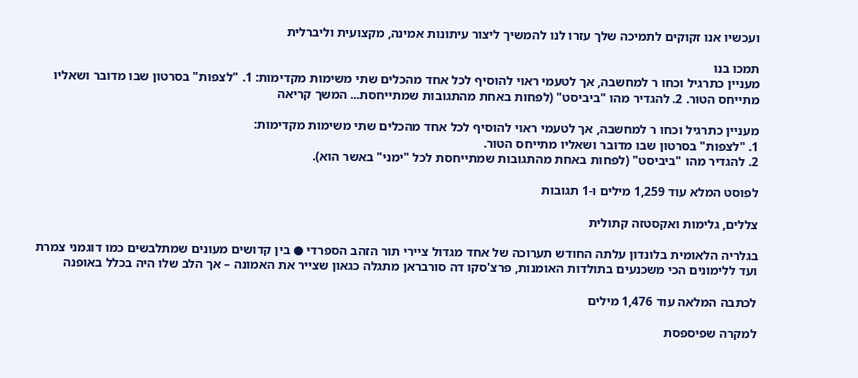ועכשיו אנו זקוקים לתמיכה שלך עזרו לנו להמשיך ליצור עיתונות אמינה, מקצועית וליברלית

תמכו בנו
מעניין כתרגיל וכחו ר למחשבה, אך לטעמי ראוי להוסיף לכל אחד מהכלים שתי משימות מקדימות: 1. "לצפות" בסרטון שבו מדובר ושאליו מתייחס הטור. 2. להגדיר מהו "ביביסט" (לפחות באחת מהתגובות שמתייחסת... המשך קריאה

מעניין כתרגיל וכחו ר למחשבה, אך לטעמי ראוי להוסיף לכל אחד מהכלים שתי משימות מקדימות:
1. "לצפות" בסרטון שבו מדובר ושאליו מתייחס הטור.
2. להגדיר מהו "ביביסט" (לפחות באחת מהתגובות שמתייחסת לכל "ימני" באשר הוא).

לפוסט המלא עוד 1,259 מילים ו-1 תגובות

צללים, גלימות ואקסטזה קתולית

בגלריה הלאומית בלונדון עלתה החודש תערוכה של אחד מגדול ציירי תור הזהב הספרדי ● בין קדושים מעונים שמתלבשים כמו דוגמני צמרת ועד ללימונים הכי משכנעים בתולדות האומנות, פרצ'סקו דה סורבראן מתגלה כגאון שצייר את האמונה – אך הלב שלו היה בכלל באופנה

לכתבה המלאה עוד 1,476 מילים

למקרה שפיספסת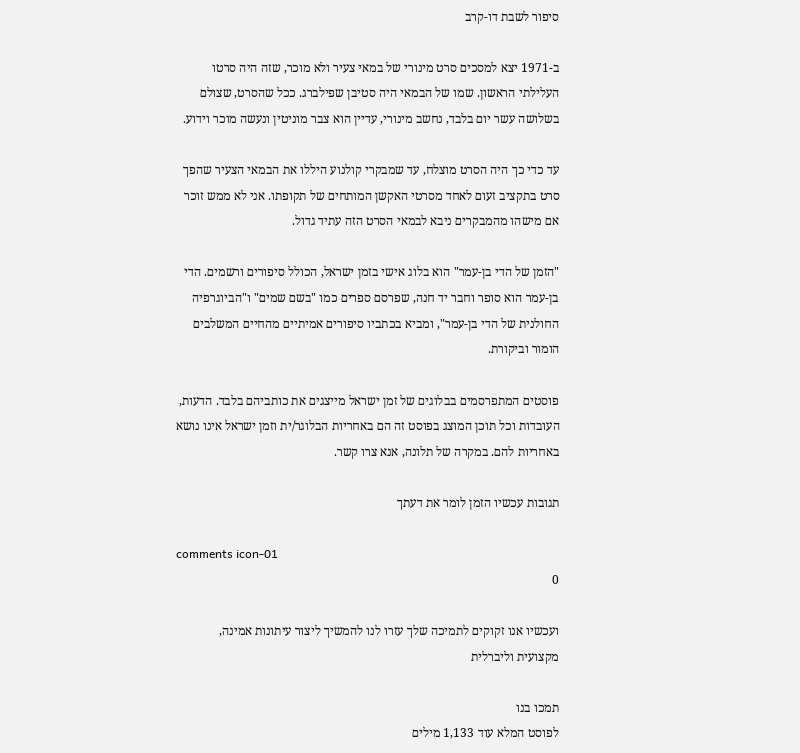סיפור לשבת דו-קרב

ב-1971 יצא למסכים סרט מינורי של במאי צעיר ולא מוכר, שזה היה סרטו העלילתי הראשון. שמו של הבמאי היה סטיבן שפילברג. ככל שהסרט, שצולם בשלושה עשר יום בלבד, נחשב מינורי, עדיין הוא צבר מוניטין ונעשה מוכר וידוע.

עד כדי כך היה הסרט מוצלח, עד שמבקרי קולנוע היללו את הבמאי הצעיר שהפך סרט בתקציב זעום לאחד מסרטי האקשן המותחים של תקופתו. אני לא ממש זוכר אם מישהו מהמבקרים ניבא לבמאי הסרט הזה עתיד גדול.

"הזמן של הדי בן-עמר" הוא בלוג אישי בזמן ישראל, הכולל סיפורים ורשמים. הדי בן-עמר הוא סופר וחבר יד חנה, שפרסם ספרים כמו "בשם שמים" ו"הביוגרפיה החולנית של הדי בן-עמר", ומביא בכתביו סיפורים אמיתיים מהחיים המשלבים הומור וביקורת.

פוסטים המתפרסמים בבלוגים של זמן ישראל מייצגים את כותביהם בלבד. הדעות, העובדות וכל תוכן המוצג בפוסט זה הם באחריות הבלוגר/ית וזמן ישראל אינו נושא באחריות להם. במקרה של תלונה, אנא צרו קשר.

תגובות עכשיו הזמן לומר את דעתך

comments icon-01
0

ועכשיו אנו זקוקים לתמיכה שלך עזרו לנו להמשיך ליצור עיתונות אמינה, מקצועית וליברלית

תמכו בנו
לפוסט המלא עוד 1,133 מילים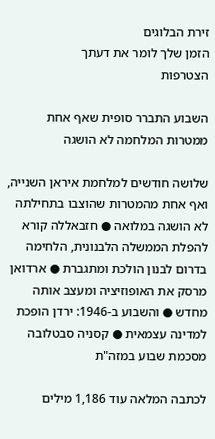זירת הבלוגים
הזמן שלך לומר את דעתך
הצטרפות

השבוע התברר סופית שאף אחת ממטרות המלחמה לא הושגה

שלושה חודשים למלחמת איראן השנייה, ואף אחת מהמטרות שהוצבו בתחילתה לא הושגה במלואה ● חזבאללה קורא להפלת הממשלה הלבנונית, הלחימה בדרום לבנון הולכת ומתגברת ● ארדואן מרסק את האופוזיציה ומעצב אותה מחדש ● והשבוע ב-1946: ירדן הופכת למדינה עצמאית ● קסניה סבטלובה מסכמת שבוע במזה"ת

לכתבה המלאה עוד 1,186 מילים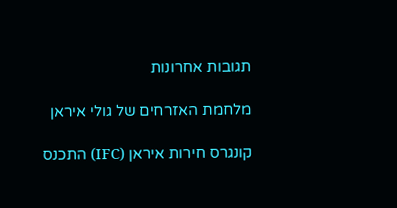תגובות אחרונות

מלחמת האזרחים של גולי איראן

קונגרס חירות איראן (IFC) התכנס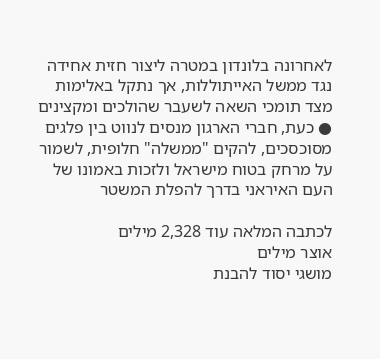לאחרונה בלונדון במטרה ליצור חזית אחידה נגד ממשל האייתוללות, אך נתקל באלימות מצד תומכי השאה לשעבר שהולכים ומקצינים ● כעת, חברי הארגון מנסים לנווט בין פלגים מסוכסכים, להקים "ממשלה" חלופית, לשמור על מרחק בטוח מישראל ולזכות באמונו של העם האיראני בדרך להפלת המשטר

לכתבה המלאה עוד 2,328 מילים
אוצר מילים
מושגי יסוד להבנת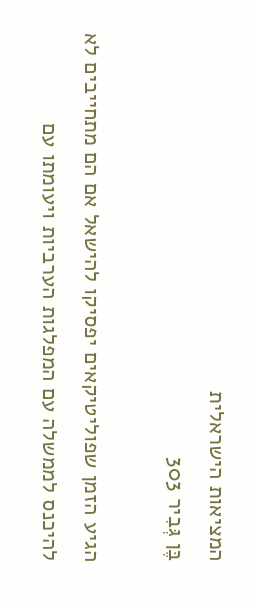המציאות הישראלית
בֶּן גְּבִיר 303

הגיע הזמן שפוליטיקאים יפסיקו להישאל אם הם מתחייבים לא להיכנס לממשלה עם המפלגות הערביות ויעומתו עם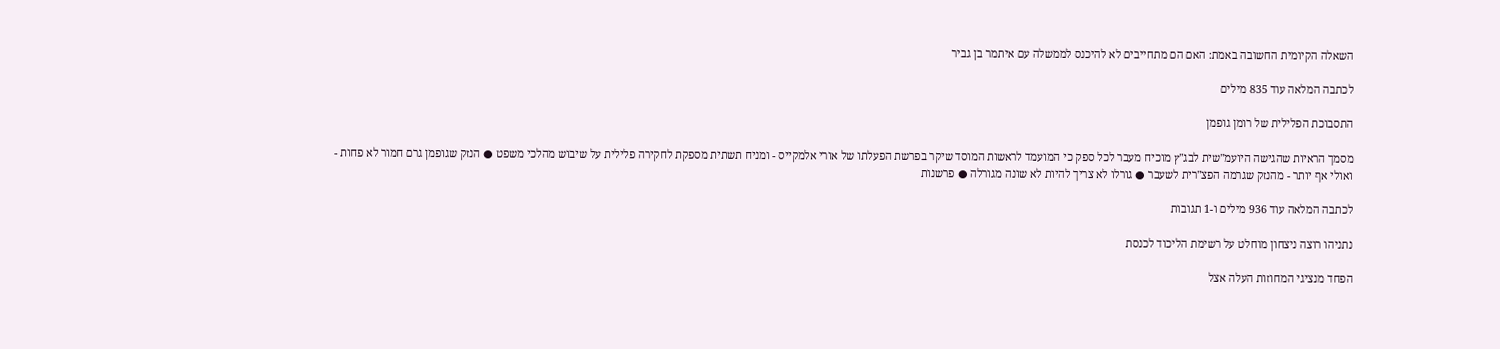השאלה הקיומית החשובה באמת: האם הם מתחייבים לא להיכנס לממשלה עם איתמר בן גביר

לכתבה המלאה עוד 835 מילים

התסבוכת הפלילית של רומן גופמן

מסמך הראיות שהגישה היועמ"שית לבג"ץ מוכיח מעבר לכל ספק כי המועמד לראשות המוסד שיקר בפרשת הפעלתו של אורי אלמקייס - ומניח תשתית מספקת לחקירה פלילית על שיבוש מהלכי משפט ● הנזק שגופמן גרם חמור לא פחות - ואולי אף יותר - מהנזק שגרמה הפצ"רית לשעבר ● גורלו לא צריך להיות לא שונה מגורלה ● פרשנות

לכתבה המלאה עוד 936 מילים ו-1 תגובות

נתניהו רוצה ניצחון מוחלט על רשימת הליכוד לכנסת

הפחד מנציגי המחוזות העלה אצל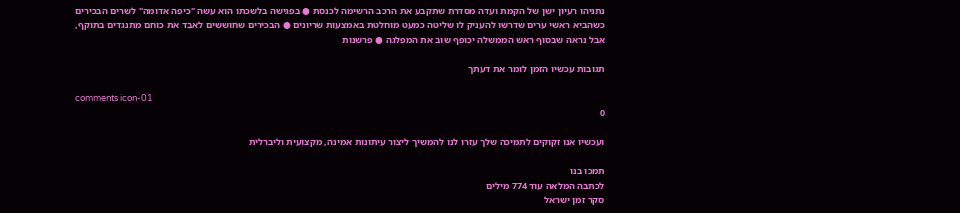נתניהו רעיון ישן של הקמת ועדה מסדרת שתקבע את הרכב הרשימה לכנסת ● בפגישה בלשכתו הוא עשה "כיפה אדומה" לשרים הבכירים כשהביא ראשי ערים שדרשו להעניק לו שליטה כמעט מוחלטת באמצעות שריונים ● הבכירים שחוששים לאבד את כוחם מתנגדים בתוקף, אבל נראה שבסוף ראש הממשלה יכופף שוב את המפלגה ● פרשנות

תגובות עכשיו הזמן לומר את דעתך

comments icon-01
0

ועכשיו אנו זקוקים לתמיכה שלך עזרו לנו להמשיך ליצור עיתונות אמינה, מקצועית וליברלית

תמכו בנו
לכתבה המלאה עוד 774 מילים
סקר זמן ישראל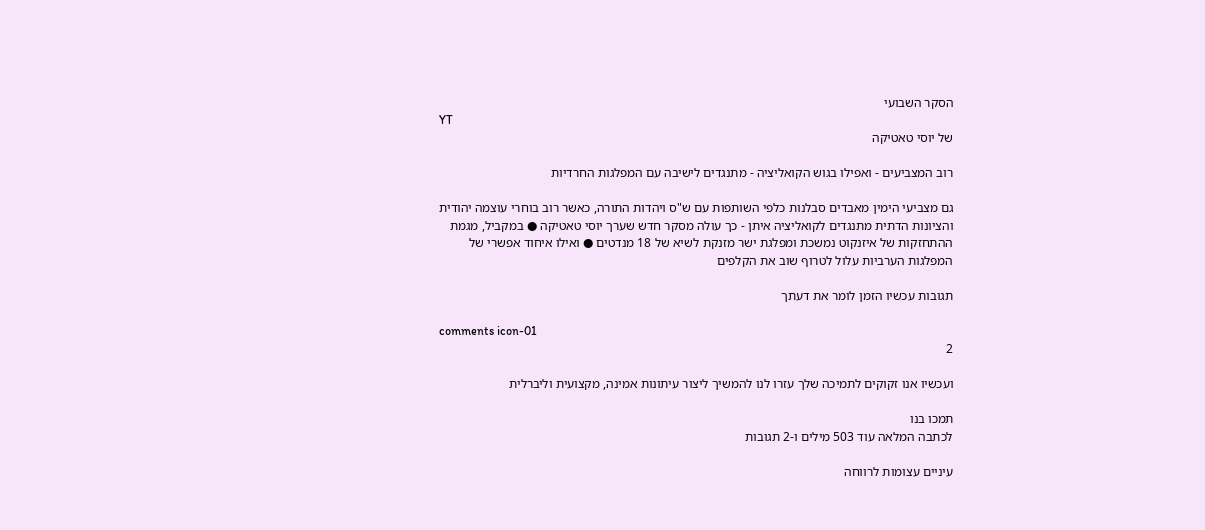הסקר השבועי
YT
של יוסי טאטיקה

רוב המצביעים - ואפילו בגוש הקואליציה - מתנגדים לישיבה עם המפלגות החרדיות

גם מצביעי הימין מאבדים סבלנות כלפי השותפות עם ש"ס ויהדות התורה, כאשר רוב בוחרי עוצמה יהודית והציונות הדתית מתנגדים לקואליציה איתן - כך עולה מסקר חדש שערך יוסי טאטיקה ● במקביל, מגמת ההתחזקות של איזנקוט נמשכת ומפלגת ישר מזנקת לשיא של 18 מנדטים ● ואילו איחוד אפשרי של המפלגות הערביות עלול לטרוף שוב את הקלפים

תגובות עכשיו הזמן לומר את דעתך

comments icon-01
2

ועכשיו אנו זקוקים לתמיכה שלך עזרו לנו להמשיך ליצור עיתונות אמינה, מקצועית וליברלית

תמכו בנו
לכתבה המלאה עוד 503 מילים ו-2 תגובות

עיניים עצומות לרווחה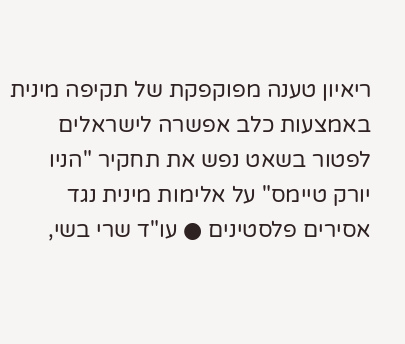ריאיון טענה מפוקפקת של תקיפה מינית באמצעות כלב אפשרה לישראלים לפטור בשאט נפש את תחקיר "הניו יורק טיימס" על אלימות מינית נגד אסירים פלסטינים ● עו"ד שרי בשי,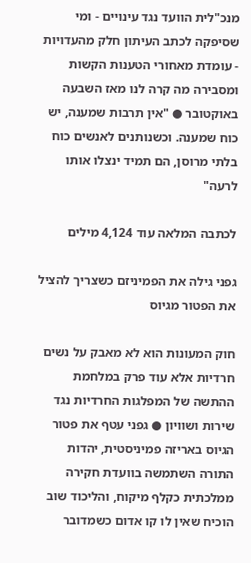מנכ"לית הוועד נגד עינויים - ומי שסיפקה לכתב העיתון חלק מהעדויות - עומדת מאחורי הטענות הקשות ומסבירה מה קרה לנו מאז השבעה באוקטובר ● "אין תרבות שמענה, יש כוח שמענה. וכשנותנים לאנשים כוח בלתי מרוסן, הם תמיד ינצלו אותו לרעה"

לכתבה המלאה עוד 4,124 מילים

גפני גילה את הפמיניזם כשצריך להציל את הפטור מגיוס

חוק המעונות הוא לא מאבק על נשים חרדיות אלא עוד פרק במלחמת ההתשה של המפלגות החרדיות נגד שירות ושוויון ● גפני עטף את פטור הגיוס באריזה פמיניסטית, יהדות התורה השתמשה בוועדת חקירה ממלכתית כקלף מיקוח, והליכוד שוב הוכיח שאין לו קו אדום כשמדובר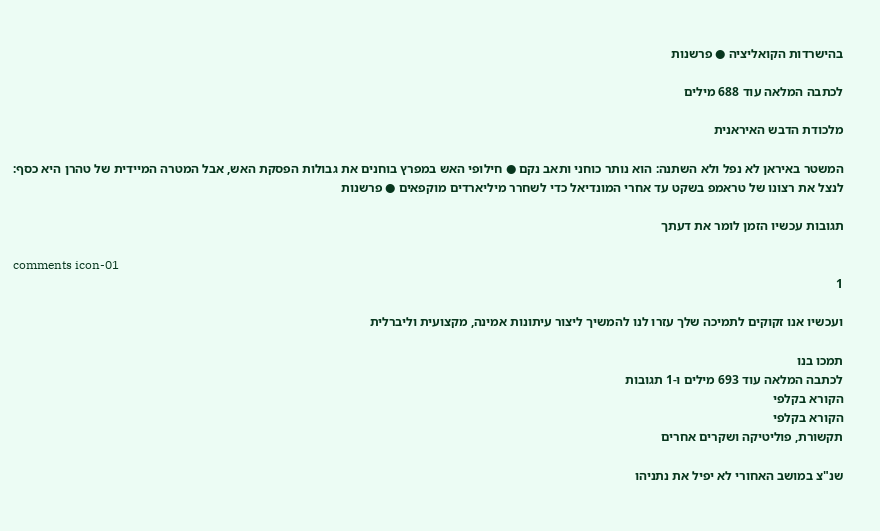בהישרדות הקואליציה ● פרשנות

לכתבה המלאה עוד 688 מילים

מלכודת הדבש האיראנית

המשטר באיראן לא נפל ולא השתנה: הוא נותר כוחני ותאב נקם ● חילופי האש במפרץ בוחנים את גבולות הפסקת האש, אבל המטרה המיידית של טהרן היא כסף: לנצל את רצונו של טראמפ בשקט עד אחרי המונדיאל כדי לשחרר מיליארדים מוקפאים ● פרשנות

תגובות עכשיו הזמן לומר את דעתך

comments icon-01
1

ועכשיו אנו זקוקים לתמיכה שלך עזרו לנו להמשיך ליצור עיתונות אמינה, מקצועית וליברלית

תמכו בנו
לכתבה המלאה עוד 693 מילים ו-1 תגובות
הקורא בקלפי
הקורא בקלפי
תקשורת, פוליטיקה ושקרים אחרים

שנ"צ במושב האחורי לא יפיל את נתניהו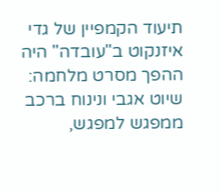תיעוד הקמפיין של גדי איזנקוט ב"עובדה" היה ההפך מסרט מלחמה: שיוט אגבי ונינוח ברכב ממפגש למפגש,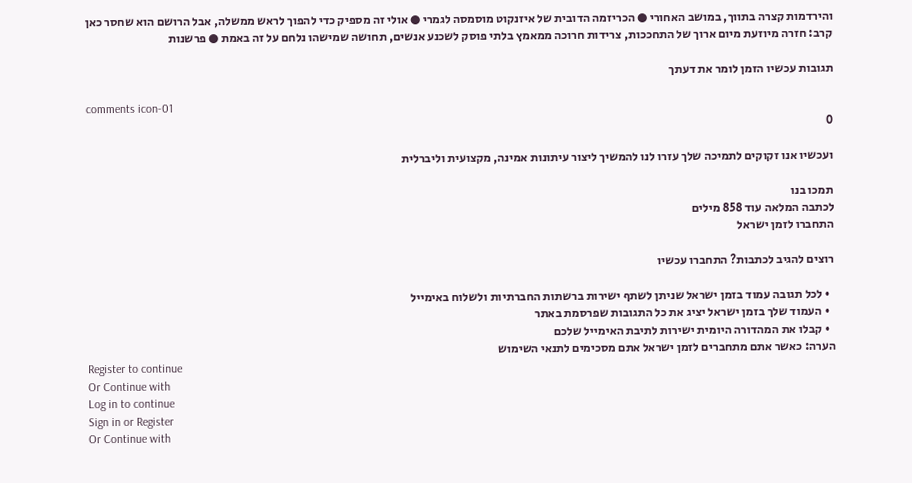והירדמות קצרה בתווך, במושב האחורי ● הכריזמה הדובית של איזנקוט מוסמסה לגמרי ● אולי זה מספיק כדי להפוך לראש ממשלה, אבל הרושם הוא שחסר כאן קרב: חזרה מיוזעת מיום ארוך של התחככות, צרידות חרוכה ממאמץ בלתי פוסק לשכנע אנשים, תחושה שמישהו נלחם על זה באמת ● פרשנות

תגובות עכשיו הזמן לומר את דעתך

comments icon-01
0

ועכשיו אנו זקוקים לתמיכה שלך עזרו לנו להמשיך ליצור עיתונות אמינה, מקצועית וליברלית

תמכו בנו
לכתבה המלאה עוד 858 מילים
התחברו לזמן ישראל

רוצים להגיב לכתבות? התחברו עכשיו

  • לכל תגובה עמוד בזמן ישראל שניתן לשתף ישירות ברשתות החברתיות ולשלוח באימייל
  • העמוד שלך בזמן ישראל יציג את כל התגובות שפרסמת באתר
  • קבלו את המהדורה היומית ישירות לתיבת האימייל שלכם
הערה: כאשר אתם מתחברים לזמן ישראל אתם מסכימים לתנאי השימוש
Register to continue
Or Continue with
Log in to continue
Sign in or Register
Or Continue with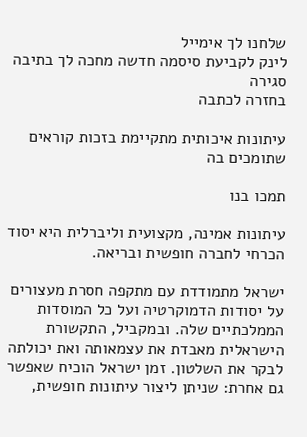שלחנו לך אימייל
לינק לקביעת סיסמה חדשה מחכה לך בתיבה
סגירה
בחזרה לכתבה

עיתונות איכותית מתקיימת בזכות קוראים שתומכים בה

תמכו בנו

עיתונות אמינה, מקצועית וליברלית היא יסוד הכרחי לחברה חופשית ובריאה.

ישראל מתמודדת עם מתקפה חסרת מעצורים על יסודות הדמוקרטיה ועל כל המוסדות הממלכתיים שלה. ובמקביל, התקשורת הישראלית מאבדת את עצמאותה ואת יכולתה לבקר את השלטון. זמן ישראל הוכיח שאפשר גם אחרת: שניתן ליצור עיתונות חופשית,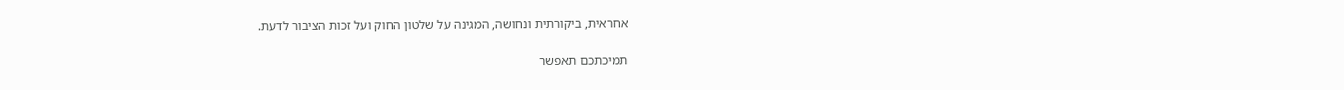אחראית, ביקורתית ונחושה, המגינה על שלטון החוק ועל זכות הציבור לדעת.

תמיכתכם תאפשר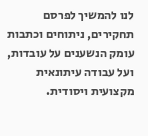לנו להמשיך לפרסם תחקירים, ניתוחים וכתבות עומק הנשענים על עובדות, ועל עבודה עיתונאית מקצועית ויסודית.